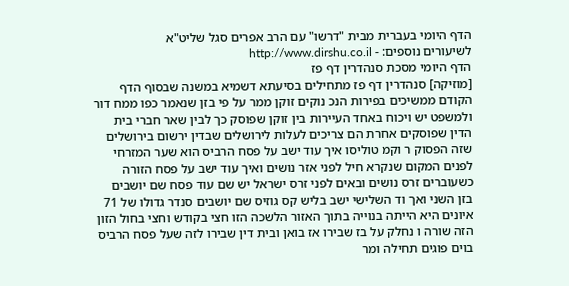הדף היומי בעברית מבית "דרשו" עם הרב אפרים סגל שליט"א
לשיעורים נוספים: - http://www.dirshu.co.il
הדף היומי מסכת סנהדרין דף פז
[מוזיקה] סנהדרין דף פז מתחילים בסיעתא דשמיא במשנה שבסוף הדף הקודם ממשיכים בפירות הנכ נוקים זוקן ממר על פי בזן שנאמר כפו ממח דור ולמשפט יש ויכוח באחד העיירות בין זוקן שפוסק כך לבין שאר חברי בית הדין שפוסקים אחרת הם צריכים לעלות לירושלים שבדין ירשום בירושלים שזה הפסוק ר וקמ טוליסו איך עוד ישב על פסח הרביס הוא שער המזרחי לפנים המקום שנקרא חיל לפני אזר נושים ואיך עוד ישב על פסח הזורה כשעוברים זרס נושים ובאים לפני זרס ישראל יש שם עוד פסח שם יושבים בזן השני ואך וד השלישי ישב בליש קס גוזיס שם יושבים סנדר גדולו של 71 איונים היא הייתה בנוייה בתוך האזור הלשכה הזו חצי בקודש וחצי בחול הזון הזה שורה ו נחלק על בז שבירו אז בואן ובית דין שבירו לזה שעל פסח הרביס בוים פוגים תחילה ומר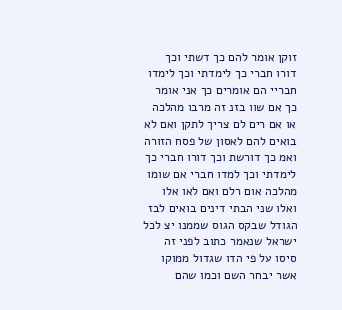זוקן אומר להם כך דשתי וכך דורו חברי כך לימדתי וכך לימדו חבריי הם אומרים כך אני אומר כך אם שוו בזנ זה מרבו מהלכה או אם רים לם צריך לתקן ואם לא בואים להם לאסון של פסח הזורה ואמ כך דורשת וכך דורו חברי כך לימדתי וכך למדו חברי אם שומו מהלכה אום רלם ואם לאו אלו ואלו שני הבתי דינים בואים לבז הגודל שבקס הגוס שממנו יצ לכל ישראל שנאמר כתוב לפני זה סיסו על פי הדו שגדול ממוקו אשר יבחר השם וכמו שהם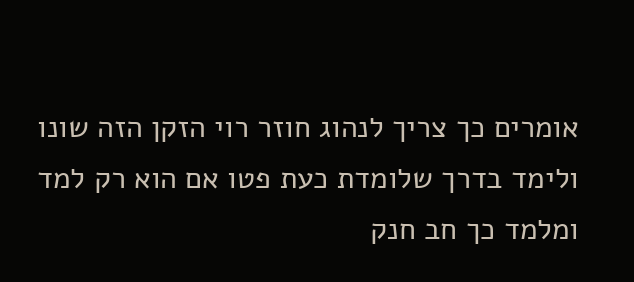אומרים כך צריך לנהוג חוזר רוי הזקן הזה שונו ולימד בדרך שלומדת כעת פטו אם הוא רק למד ומלמד כך חב חנק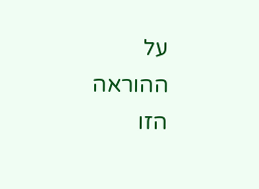על ההוראה הזו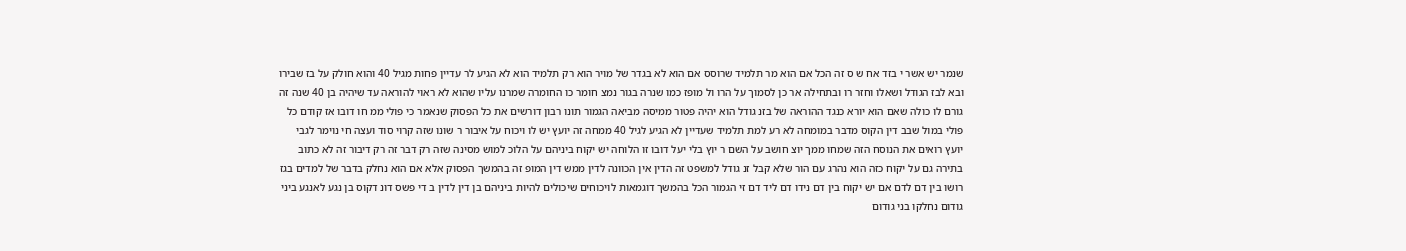שנמר יש אשר י בזד אח ש ס זה הכל אם הוא מר תלמיד שרוסס אם הוא לא בגדר של מויר הוא רק תלמיד הוא לא הגיע לר עדיין פחות מגיל 40 והוא חולק על בז שבירו ובא לבז הגודל ושאלו וחזר רו ובתחילה אר כן לסמוך על הרו ול מופז כמו שנרה בגור נמצ חומר כו החומרה שמרנו עליו שהוא לא ראוי להוראה עד שיהיה בן 40 שנה זה גורם לו כולה שאם הוא יורא כנגד ההוראה של בזנ גודל הוא יהיה פטור ממיסה מביאה הגמור תונו רבון דורשים את כל הפסוק שנאמר כי פולי ממ חו דובו אז קודם כל פולי במול שבב דין הקוס מדבר במומחה לא רע למת תלמיד שעדיין לא הגיע לגיל 40 ממחה זה יועץ יש לו ויכוח על איבור ר שונו שזה קרוי סוד ועצה חי נוימר לגבי יועץ רואים את הנוסח הזה שמחו ממך יוצ חושב על השם ר יוץ בלי יעל דובו זו הלוחה יש יקוח ביניהם על הלוכ למוש מסינה שזה רק דבר זה רק דיבור זה לא כתוב בתירה גם על יקוח כזה הוא נהרג עם הור שלא קבל זנ גודל למשפט זה הדין אין הכוונה לדין ממש דין המופ זה בהמשך הפסוק אלא אם הוא נחלק בדבר של למדים בגז רושו בין דם לדם אם יש יקוח בין דם נידו דם ליד דם זי הגמור הכל בהמשך דוגמאות לויכוחים שיכולים להיות ביניהם בן דין לדין ב די פשס דונ דקוס בן נגע לאנגע ביני גודום נחלקו בני גודום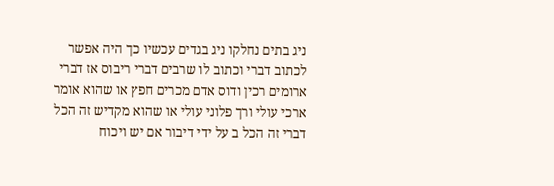ניג בתים נחלקו ניג בגדים עכשיו כך היה אפשר לכתוב דברי וכתוב לו שרבים דברי ריבוס אז דברי ארומים רכין ודוס אדם מכרים חפץ או שהוא אומר ארכי עולי ורך פלוני עולי או שהוא מקדיש זה הכל דברי זה הכל ב על ידי דיבור אם יש ויכוח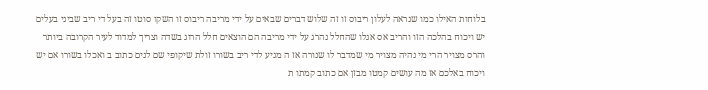בלוחות האילו כמו שנראה לעלון ריבוס זו זה שלוש דברים שבאים על ידי מריבה ריבוס זו השקו סוטו זה בעל די ריב שביני בעלים יש ויכוח בהלכה הזו והריב אס אגלו שהחלל נהרג על ידי מריבה הם הוצאים חלל הרוג בשדה וצריך למדוד לעיר הקרובה ביותר והרס מצויר הרי מי נהיה מצויר מי שמדבר לו שנורה אז ה מגיע לדי ריב בשורו זולת שיקופי שם לנים כתוב ב ואכלו בשורו אם יש ויכוח באלכם אז מה עושים קמטו מבזן אם כתוב קמתו ת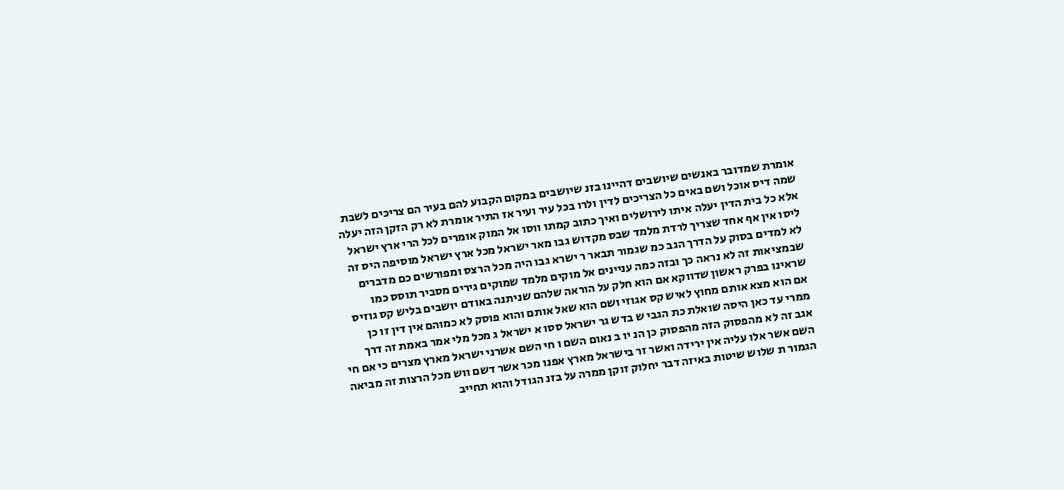אומרת שמדובר באנשים שיושבים דהיינו בזנ שיושבים במקום הקבוע להם בעיר הם צריכים לשבת שמה דיס אוכל ושם באים כל הצריכים לדין ולרו בכל עיר ועיר אז התיר אומרת לא רק הזקן הזה יעלה אלא כל בית הדין יעלה איתו לירושלים ואיך כתוב קמתו ווסו אל המוק אומרים לכל הרי ארץ ישראל ליסו אין אף אחד שצריך לרדת מלמד שבס מקדוש גבו מאר ישראל מכל ארץ ישראל מוסיפה היס זה לא למדים בסוק על הדרך הגב כמ שגמור תבאר ר ישרא גבו היה מכל הרצס ומפורשים כם מדברים שבמציאות זה לא נראה כך ובזה כמה עניינים אל מוקים מלמד שמוקים גירים מסביר תוסס כמו שראינו בפרק ראשון שדווקא אם הוא חלק על הוראה שלהם שניתנה באודם יושבים בליש קס גוזיס אם הוא מצא אותם מחוץ לאיש קס אגוזי ושם הוא שאל אותם והוא פוסק לא כמוהם אין דין זו כן ממרי עד כאן היסה שואלת כת הגבי ש בדש גר ישראל ססו א ישראל ג מכל מלי אמר באמת זה דרך אגב זה לא מהפסוק הזה מהפסוק כן הנ יו ב נאום השם ו חי השם אשרני ישראל מארץ מצרים כי אם חי השם אשר אלו עליה אין ירידה ואשר זר בישראל מארץ אפנו מכר אשר דשם ווש מכל הרצות זה מביאה הגמור ת שלוש שיטות באיזה דבר יחלוק זוקן ממרה על בזנ הגודל והוא תחייב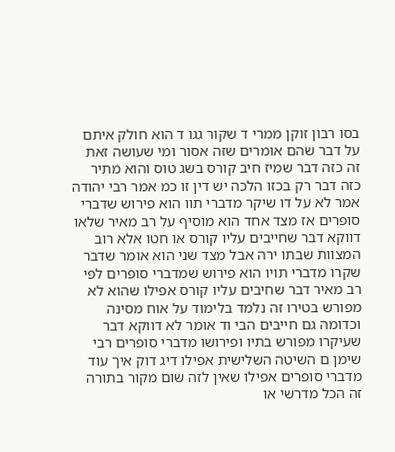בסו רבון זוקן ממרי ד שקור גגו ד הוא חולק איתם על דבר שהם אומרים שזה אסור ומי שעושה זאת זה כזה דבר שמיז חיב קורס בשג טוס והוא מתיר כזה דבר רק בכזו הלכה יש דין זו כמ אמר רבי יהודה אמר לא על דו שיקר מדברי תוו הוא פירוש שדברי סופרים אז מצד אחד הוא מוסיף על רב מאיר שלאו דווקא דבר שחייבים עליו קורס או חטו אלא רוב המצוות שבתו ירה אבל מצד שני הוא אומר שדבר שקרו מדברי תויו הוא פירוש שמדברי סופרים לפי רב מאיר דבר שחיבים עליו קורס אפילו שהוא לא מפורש בטירו זה נלמד בלימוד על אוח מסינה וכדומה גם חייבים הבי וד אומר לא דווקא דבר שעיקרו מפורש בתיו ופירושו מדברי סופרים רבי שימן ם השיטה השלישית אפילו דיג דוק איך עוד מדברי סופרים אפילו שאין לזה שום מקור בתורה זה הכל מדרשי או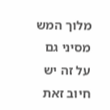מלוך המש מסיני גם על זה יש חיוב זאת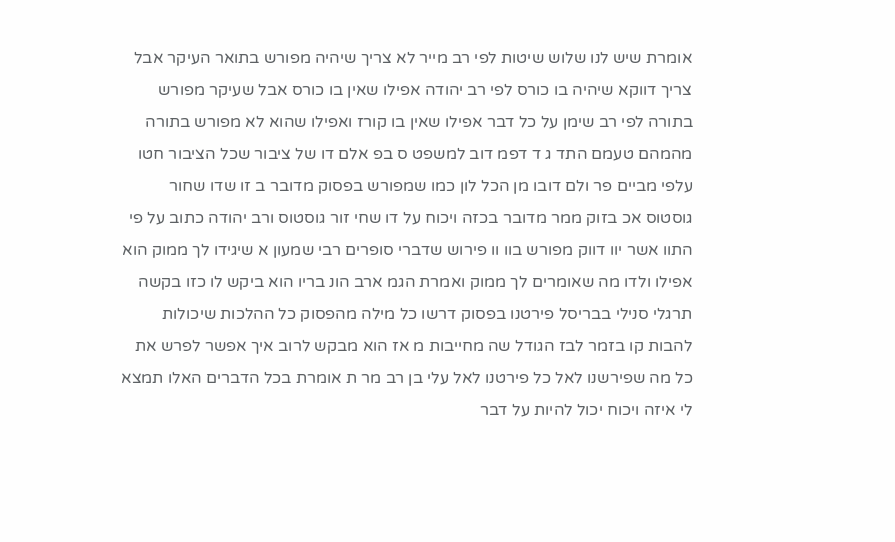אומרת שיש לנו שלוש שיטות לפי רב מייר לא צריך שיהיה מפורש בתואר העיקר אבל צריך דווקא שיהיה בו כורס לפי רב יהודה אפילו שאין בו כורס אבל שעיקר מפורש בתורה לפי רב שימן על כל דבר אפילו שאין בו קורז ואפילו שהוא לא מפורש בתורה מהמהם טעמם התד ג ד דפמ דוב למשפט ס בפ אלם דו של ציבור שכל הציבור חטו עלפי מביים פר ולם דובו מן הכל לון כמו שמפורש בפסוק מדובר ב זו שדו שחור גוסטוס אכ בזוק ממר מדובר בכזה ויכוח על דו שחי זור גוסטוס ורב יהודה כתוב על פי התוו אשר יוו דווק מפורש בוו וו פירוש שדברי סופרים רבי שמעון א שיגידו לך ממוק הוא אפילו ולדו מה שאומרים לך ממוק ואמרת הגמ ארב הונ בריו הוא ביקש לו כזו בקשה תרגלי סנילי בבריסל פירטנו בפסוק דרשו כל מילה מהפסוק כל ההלכות שיכולות להבות קו בזמר לבז הגודל שה מחייבות מ אז הוא מבקש לרוב איך אפשר לפרש את כל מה שפירשנו לאל כל פירטנו לאל עלי בן רב מר ת אומרת בכל הדברים האלו תמצא לי איזה ויכוח יכול להיות על דבר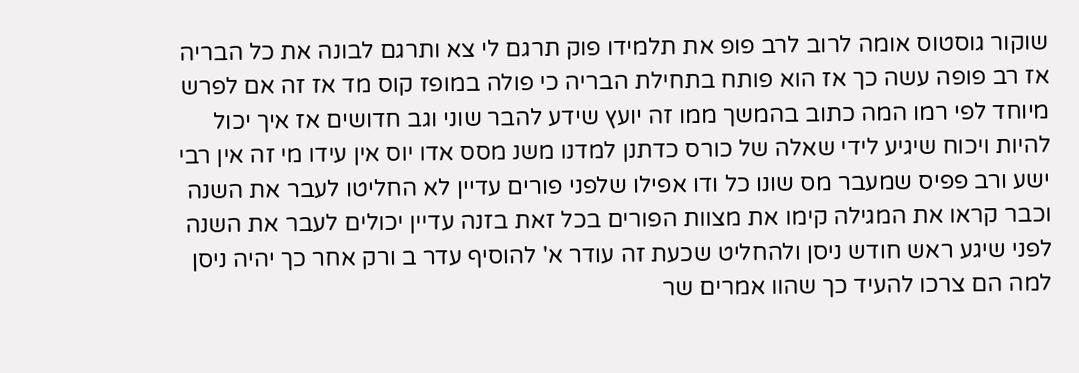שוקור גוסטוס אומה לרוב לרב פופ את תלמידו פוק תרגם לי צא ותרגם לבונה את כל הבריה אז רב פופה עשה כך אז הוא פותח בתחילת הבריה כי פולה במופז קוס מד אז זה אם לפרש מיוחד לפי רמו המה כתוב בהמשך ממו זה יועץ שידע להבר שוני וגב חדושים אז איך יכול להיות ויכוח שיגיע לידי שאלה של כורס כדתנן למדנו משנ מסס אדו יוס אין עידו מי זה אין רבי ישע ורב פפיס שמעבר מס שונו כל ודו אפילו שלפני פורים עדיין לא החליטו לעבר את השנה וכבר קראו את המגילה קימו את מצוות הפורים בכל זאת בזנה עדיין יכולים לעבר את השנה לפני שיגע ראש חודש ניסן ולהחליט שכעת זה עודר א' להוסיף עדר ב ורק אחר כך יהיה ניסן למה הם צרכו להעיד כך שהוו אמרים שר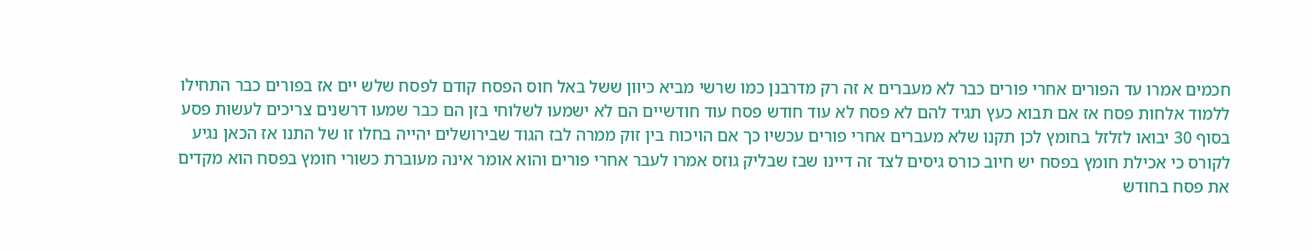חכמים אמרו עד הפורים אחרי פורים כבר לא מעברים א זה רק מדרבנן כמו שרשי מביא כיוון ששל באל חוס הפסח קודם לפסח שלש יים אז בפורים כבר התחילו ללמוד אלחות פסח אז אם תבוא כעץ תגיד להם לא פסח לא עוד חודש פסח עוד חודשיים הם לא ישמעו לשלוחי בזן הם כבר שמעו דרשנים צריכים לעשות פסע בסוף 30 יבואו לזלזל בחומץ לכן תקנו שלא מעברים אחרי פורים עכשיו כך אם הויכוח בין זוק ממרה לבז הגוד שבירושלים יהייה בחלו זו של התנו אז הכאן נגיע לקורס כי אכילת חומץ בפסח יש חיוב כורס גיסים לצד זה דיינו שבז שבליק גוזס אמרו לעבר אחרי פורים והוא אומר אינה מעוברת כשורי חומץ בפסח הוא מקדים את פסח בחודש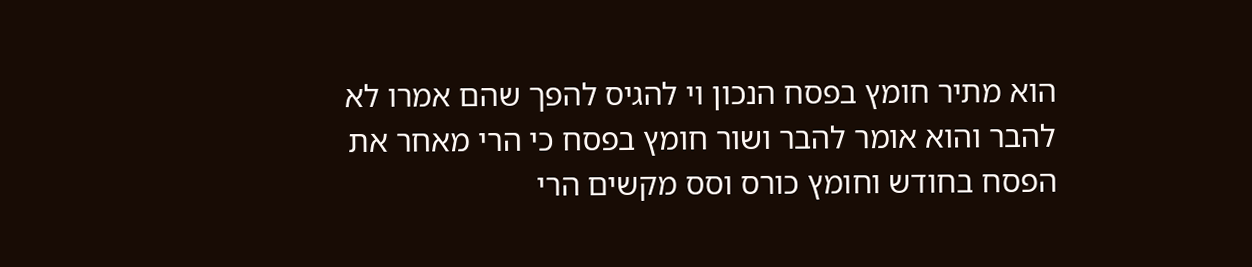הוא מתיר חומץ בפסח הנכון וי להגיס להפך שהם אמרו לא להבר והוא אומר להבר ושור חומץ בפסח כי הרי מאחר את הפסח בחודש וחומץ כורס וסס מקשים הרי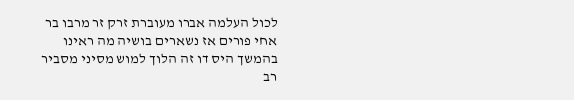לכול העלמה אברו מעוברת זרק זר מרבו בר אחי פורים אז נשארים בושיה מה ראינו בהמשך היס דו זה הלוך למוש מסיני מסביר רב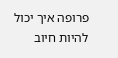פרופה איך יכול להיות חיוב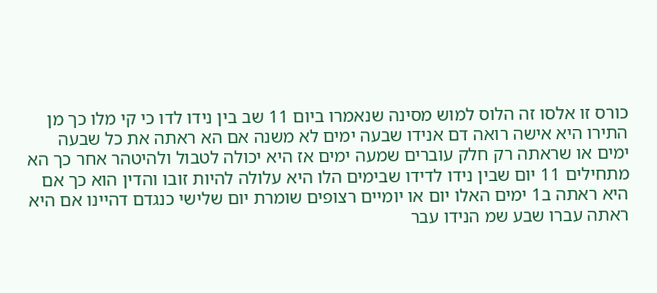כורס זו אלסו זה הלוס למוש מסינה שנאמרו ביום 11 שב בין נידו לדו כי קי מלו כך מן התירו היא אישה רואה דם אנידו שבעה ימים לא משנה אם הא ראתה את כל שבעה ימים או שראתה רק חלק עוברים שמעה ימים אז היא יכולה לטבול ולהיטהר אחר כך הא מתחילים 11 יום שבין נידו לדידו שבימים הלו היא עלולה להיות זובו והדין הוא כך אם היא ראתה ב1 ימים האלו יום או יומיים רצופים שומרת יום שלישי כנגדם דהיינו אם היא ראתה עברו שבע שמ הנידו עבר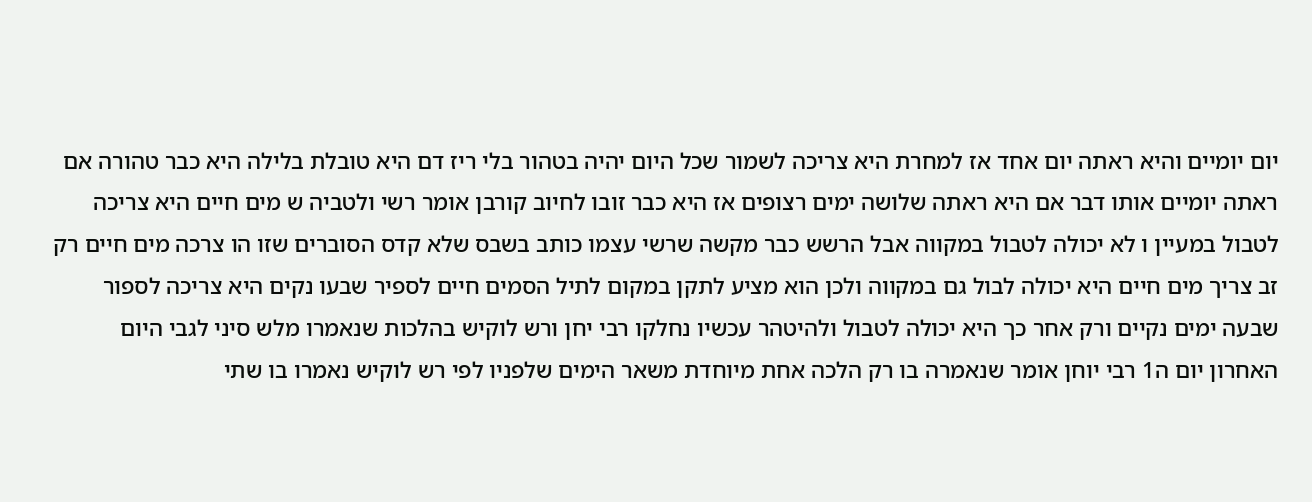יום יומיים והיא ראתה יום אחד אז למחרת היא צריכה לשמור שכל היום יהיה בטהור בלי ריז דם היא טובלת בלילה היא כבר טהורה אם ראתה יומיים אותו דבר אם היא ראתה שלושה ימים רצופים אז היא כבר זובו לחיוב קורבן אומר רשי ולטביה ש מים חיים היא צריכה לטבול במעיין ו לא יכולה לטבול במקווה אבל הרשש כבר מקשה שרשי עצמו כותב בשבס שלא קדס הסוברים שזו הו צרכה מים חיים רק זב צריך מים חיים היא יכולה לבול גם במקווה ולכן הוא מציע לתקן במקום לתיל הסמים חיים לספיר שבעו נקים היא צריכה לספור שבעה ימים נקיים ורק אחר כך היא יכולה לטבול ולהיטהר עכשיו נחלקו רבי יחן ורש לוקיש בהלכות שנאמרו מלש סיני לגבי היום האחרון יום ה1 רבי יוחן אומר שנאמרה בו רק הלכה אחת מיוחדת משאר הימים שלפניו לפי רש לוקיש נאמרו בו שתי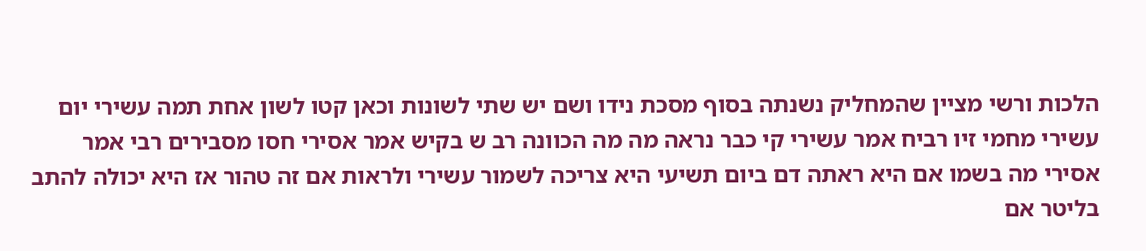הלכות ורשי מציין שהמחליק נשנתה בסוף מסכת נידו ושם יש שתי לשונות וכאן קטו לשון אחת תמה עשירי יום עשירי מחמי זיו רביח אמר עשירי קי כבר נראה מה מה הכוונה רב ש בקיש אמר אסירי חסו מסבירים רבי אמר אסירי מה בשמו אם היא ראתה דם ביום תשיעי היא צריכה לשמור עשירי ולראות אם זה טהור אז היא יכולה להתב בליטר אם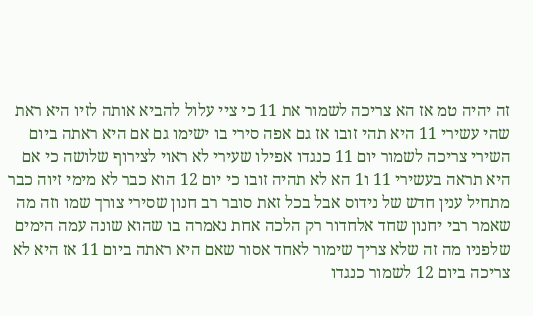זה יהיה טמ אז הא צריכה לשמור את 11 כי ציי עלול להביא אותה לזיו היא ראת שהי עשירי 11 היא תהי זובו אז גם אפה סירי בו ישימו גם אם היא ראתה ביום השירי צריכה לשמור יום 11 כנגדו אפילו שעירי לא ראוי לצירוף שלושה כי אם היא תראה בעשירי 11 ו1 הא לא תהיה זובו כי יום 12 הוא כבר לא מימי זיוה כבר מתחיל ענין חדש של נידוס אבל בכל זאת סובר רב חנון שסירי צורך שמו וזה מה שאמר רבי יחנון שחד אלחדור רק הלכה אחת נאמרה בו שהוא שונה עמה הימים שלפניו מה זה שלא צריך שימור לאחד אסור שאם היא ראתה ביום 11 אז היא לא צריכה ביום 12 לשמור כנגדו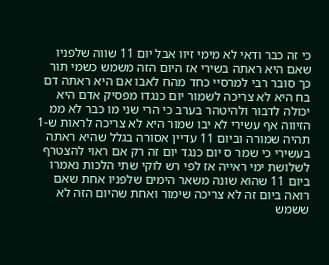כי זה כבר ודאי לא מימי זיוו אבל יום 11 שווה שלפניו שאם היא ראתה בשירי אז היום הזה משמש כשמי תור כך סובר רבי למרסיי כחד מהח לאבו אם היא ראתה דם בח היא לא צריכה לשמור יום כנגדו מפסיק אדם היא יכולה לדבור ולהיטהר בערב כי הרי שני מו כבר לא ממ הזיווה אף עשירי לא יבו שמור היא לא צריכה לראות ש-1 תהיה שמורה וביום 11 עדיין אסורה בגלל שהיא ראתה בעשירי כי שמר ס יום כנגד יום זה רק אם ראוי להצטרף לשלושת ימי ראייה אז לפי רש לוקי שתי הלכות נאמרו ביום 11 שהוא שונה משאר הימים שלפניו אחת שאם רואה ביום זה לא צריכה שימור ואחת שהיום הזה לא ששמש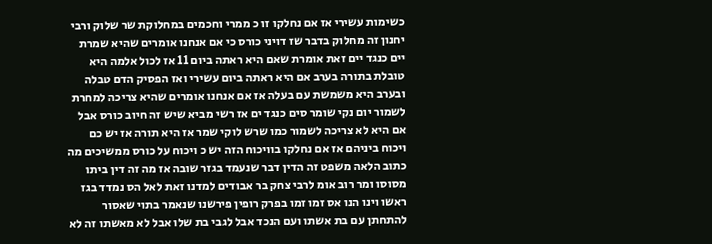כשימות עשירי אז אם נחלקו זו כ ממרי וחכמים במחלוקת שר שלוק ורבי יחנון זה מחלוק בדבר שז דויני כורס כי אם אנחנו אומרים שהיא שמרת יים כנגד יים זאת אומרת שאם היא ראתה ביום 11 אז לכול אלמה היא טובלת בתורה בערב אם היא ראתה ביום עשירי ואז הפסיק הדם טבלה ובערב היא משמשת עם בעלה אז אם אנחנו אומרים שהיא צריכה למחרת לשמור יום נקי שומר סים כנגד ים אז רשי מביא שיש זה חיוב כורס אבל אם היא לא צריכה לשמור כמו שרש לוקי שמר אז היא תורה אז יש כם ויכוח ביניהם אז אם נחלקו בוויכוח הזה יש כ ויכוח על כורס ממשיכים מה כתוב הלאה משפט זה הדין דבר שנעמד בגזר שובה אז מה זה דין ביתו מסוסו ומר רוב אומ לרבי צחק בר אבודים למדנו זאת לאל הס נמדד בגז ראשו וינו הנו אס זמו זמו בפרק רופין פירשנו שנאמר בתוי שאסור להתחתן עם בת אשתו ועם הנכד אבל לגבי בת שלו אבל לא מאשתו זה לא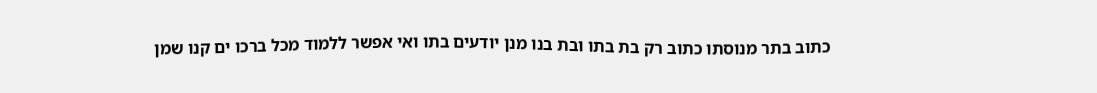כתוב בתר מנוסתו כתוב רק בת בתו ובת בנו מנן יודעים בתו ואי אפשר ללמוד מכל ברכו ים קנו שמן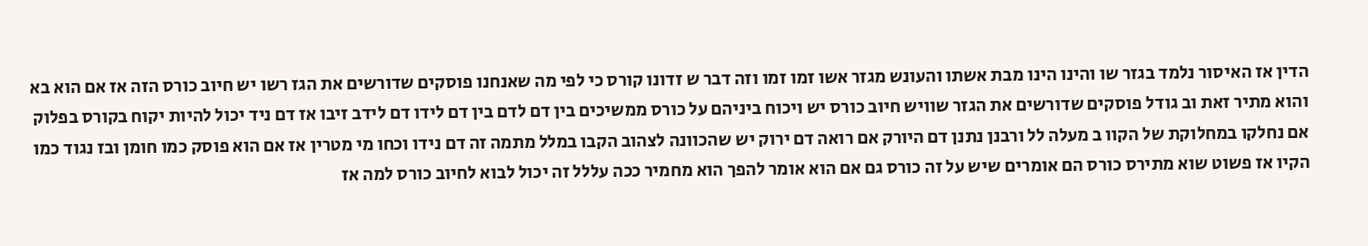הדין אז האיסור נלמד בגזר שו והינו הינו מבת אשתו והעונש מגזר אשו זמו זמו וזה דבר ש זדונו קורס כי לפי מה שאנחנו פוסקים שדורשים את הגז רשו יש חיוב כורס הזה אז אם הוא בא והוא מתיר זאת וב גודל פוסקים שדורשים את הגזר שוויש חיוב כורס יש ויכוח ביניהם על כורס ממשיכים בין דם לדם בין דם לידו דם לידב זיבו אז דם ניד יכול להיות יקוח בקורס בפלוק אם נחלקו במחלוקת של הקוו ב מעלה לל ורבנן נתנן דם היורק אם רואה דם ירוק יש שהכוונה לצהוב הקבו במלל מתמה זה דם נידו וכחו מי מטרין אז אם הוא פוסק כמו חומן ובז נגוד כמו הקיו אז פשוט שוא מתירס כורס הם אומרים שיש על זה כורס גם אם הוא אומר להפך הוא מחמיר ככה עללל זה יכול לבוא לחיוב כורס למה אז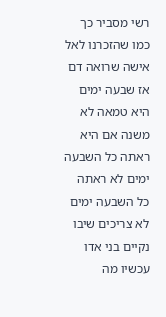רשי מסביר כך כמו שהזכרנו לאל אישה שרואה דם אז שבעה ימים היא טמאה לא משנה אם היא ראתה כל השבעה ימים לא ראתה כל השבעה ימים לא צריכים שיבו נקיים בני אדו עכשיו מה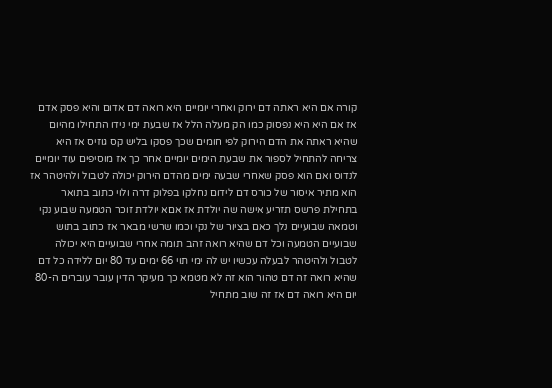קורה אם היא ראתה דם ירוק ואחרי יומיים היא רואה דם אדום והיא פסק אדם אז אם היא היא נפסוק כמו הק מעלה הלל אז שבעת ימי נידו התחילו מהיום שהיא ראתה את הדם הירוק לפי חומים שכך פסקו בליש קס גוזיס אז היא צריחה להתחיל לספור את שבעת הימים יומיים אחר כך אז מוסיפים עוד יומיים לנדוס ואם הוא פסק שאחרי שבעה ימים מהדם הירוק יכולה לטבול ולהיטהר אז הוא מתיר איסור של כורס דם לידום נחלקו בפלוק דרה ולוי כתוב בתואר בתחילת פרשס תזריע אישה שה יולדת אז אםא יולדת זוכר הטמעה שבוע נקי וטמאה שבועיים נלך כאם בציור של נקי וכמו שרשי מבאר אז כתוב בתוש שבועיים הטמעה וכל דם שהיא רואה זהב תומה אחרי שבועיים היא יכולה לטבול ולהיטהר לבעלה עכשיו יש לה ימי תוי 66 ימים עד 80 יום ללידה כל דם שהיא רואה זה דם טהור הוא זה לא מטמא כך מעיקר הדין עובר עוברים ה-80 יום היא רואה דם אז זה שוב מתחיל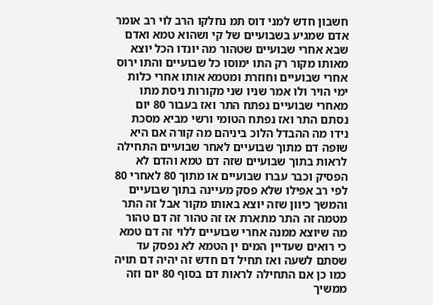חשבון חדש למני דוס תמ נחלקו הרב לוי רב אומר אדם שמגיע בשבועיים של קי ושהוא טמא ואדם שבא אחרי שבועיים שטהור מה יונדו הכל יוצא מאותו מקור רק התו ימוסו כל שבועיים והתו ירוס אחרי שבועיים וחוזרת ומטמא אותו אחרי כלות ימי הויר ולו אמר שניו שני מקורות ניסת מתו מאחרי שבועיים נפתח התר ואז בעבור 80 יום נסתם התר ואז נפתח הטומי ורשי מביא מסכת נידו מה ההבדל הלוכ ביניהם מה קורה אם היא שופה דם מתוך שבועיים לאחר שבועיים התחילה לראות בתוך שבועיים שזה דם טמא והדם לא הפסיק וכבר עברו שבועיים או מתוך 80 לאחרי 80 לפי רב אפילו שלא פסק מעיינה בתוך שבועיים והמשך כיוון שזה יוצא באותו מקור אבל זה התר מטמה זה התר מתארת אז זה טהור זה דם טהור מה שיוצא ממנה אחרי שבועיים ללוי זה דם טמא כי רואים שעדיין המים ין הטמא לא נפסק עד שסתם לשעה ואז תחיל דם חדש זה יהיה דם תויה כמו כן אם התחילה לראות דם בסוף 80 יום וזה ממשיך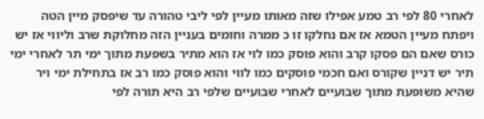לאחרי 80 לפי רב טמע אפילו שזה מאותו מעיין לפי ליבי טהורה עד שיפסק מיין הטה ויפתח מעיין הטמא אז אם נחלקו זו כ ממרה וחומים בעניין הזה מחלוקת שרב וליווי אז יש כורס שאם הם פסקו קרב והוא פוסק כמו לוי אז הוא מתיר בשפעת מתוך ימי תר לאחרי ימי תיר יש דניין שקורס ואם חכמי פוסקים כמו לווי והוא פוסק כמו רב אז בתחילת ימי ויר שהיא משופעת מתוך שבועיים לאחרי שבועיים שלפי רב היא תורה לפי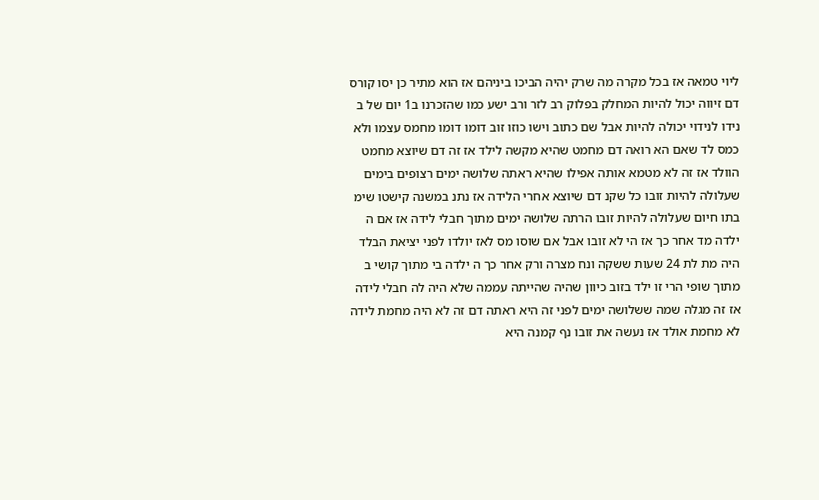ליוי טמאה אז בכל מקרה מה שרק יהיה הביכו ביניהם אז הוא מתיר כן יסו קורס דם זיווה יכול להיות המחלק בפלוק רב לזר ורב ישע כמו שהזכרנו ב1 יום של ב נידו לנידוי יכולה להיות אבל שם כתוב וישו כוזו זוב דומו דומו מחמס עצמו ולא כמס לד שאם הא רואה דם מחמט שהיא מקשה לילד אז זה דם שיוצא מחמט הוולד אז זה לא מטמא אותה אפילו שהיא ראתה שלושה ימים רצופים בימים שעלולה להיות זובו כל שקנ דם שיוצא אחרי הלידה אז נתנ במשנה קישטו שימ בתו חיום שעלולה להיות זובו הרתה שלושה ימים מתוך חבלי לידה אז אם ה ילדה מד אחר כך אז הי לא זובו אבל אם שוסו מס לאז יולדו לפני יציאת הבלד היה מת לת 24 שעות ששקה ונח מצרה ורק אחר כך ה ילדה בי מתוך קושי ב מתוך שופי הרי זו ילד בזוב כיוון שהיה שהייתה עממה שלא היה לה חבלי לידה אז זה מגלה שמה ששלושה ימים לפני זה היא ראתה דם זה לא היה מחמת לידה לא מחמת אולד אז נעשה את זובו נף קמנה היא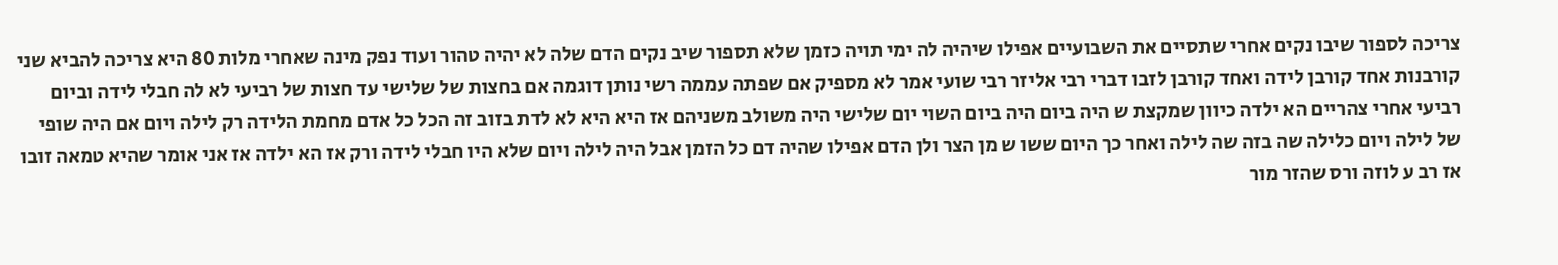צריכה לספור שיבו נקים אחרי שתסיים את השבועיים אפילו שיהיה לה ימי תויה כזמן שלא תספור שיב נקים הדם שלה לא יהיה טהור ועוד נפק מינה שאחרי מלות 80 היא צריכה להביא שני קורבנות אחד קורבן לידה ואחד קורבן לזבו דברי רבי אליזר רבי שועי אמר לא מספיק אם שפתה עממה רשי נותן דוגמה אם בחצות של שלישי עד חצות של רביעי לא לה חבלי לידה וביום רביעי אחרי צהריים הא ילדה כיוון שמקצת ש היה ביום היה ביום השוי יום שלישי היה משולב משניהם אז היא היא לא לדת בזוב זה הכל כל אדם מחמת הלידה רק לילה ויום אם היה שופי של לילה ויום כלילה שה בזה שה לילה ואחר כך היום ששו ש מן הצר ולן הדם אפילו שהיה דם כל הזמן אבל היה לילה ויום שלא היו חבלי לידה ורק אז הא ילדה אז אני אומר שהיא טמאה זובו אז רב ע לוזה ורס שהזר מור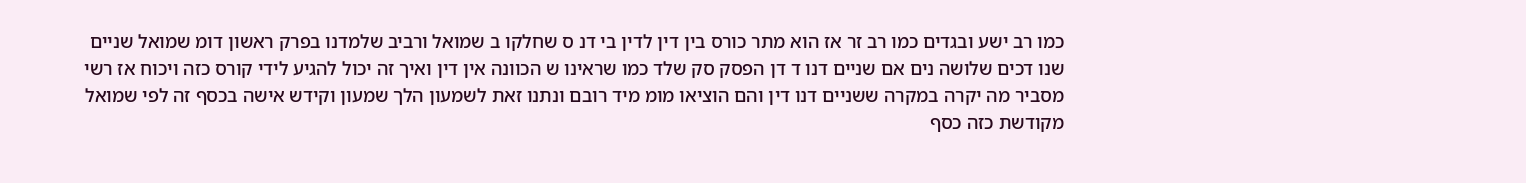כמו רב ישע ובגדים כמו רב זר אז הוא מתר כורס בין דין לדין בי דנ ס שחלקו ב שמואל ורביב שלמדנו בפרק ראשון דומ שמואל שניים שנו דכים שלושה נים אם שניים דנו ד דן הפסק סק שלד כמו שראינו ש הכוונה אין דין ואיך זה יכול להגיע לידי קורס כזה ויכוח אז רשי מסביר מה יקרה במקרה ששניים דנו דין והם הוציאו מומ מיד רובם ונתנו זאת לשמעון הלך שמעון וקידש אישה בכסף זה לפי שמואל מקודשת כזה כסף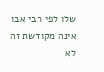שלו לפי רבי אבו אינה מקודשת זה לא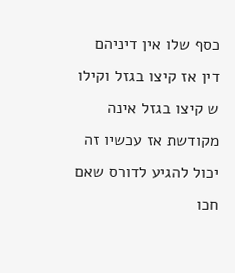כסף שלו אין דיניהם דין אז קיצו בגזל וקילו ש קיצו בגזל אינה מקודשת אז עכשיו זה יכול להגיע לדורס שאם חכו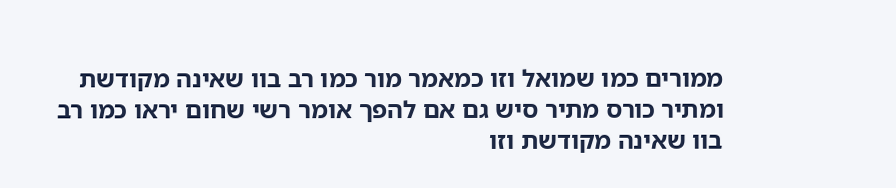ממורים כמו שמואל וזו כמאמר מור כמו רב בוו שאינה מקודשת ומתיר כורס מתיר סיש גם אם להפך אומר רשי שחום יראו כמו רב בוו שאינה מקודשת וזו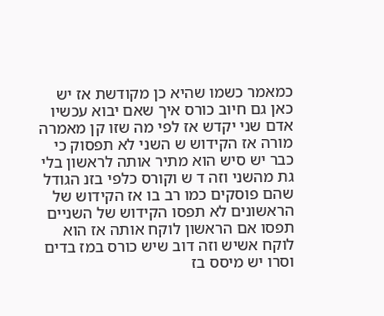כמאמר כשמו שהיא כן מקודשת אז יש כאן גם חיוב כורס איך שאם יבוא עכשיו אדם שני יקדש אז לפי מה שזו קן מאמרה מורה אז הקידוש ש השני לא תפסוק כי כבר יש סיש הוא מתיר אותה לראשון בלי גת מהשני וזה ד ש וקורס כלפי בזנ הגודל שהם פוסקים כמו רב בו אז הקידוש של הראשונים לא תפסו הקידוש של השניים תפסו אם הראשון לוקח אותה אז הוא לוקח אשיש וזה דוב שיש כורס במז בדים וסרו יש מיסס בז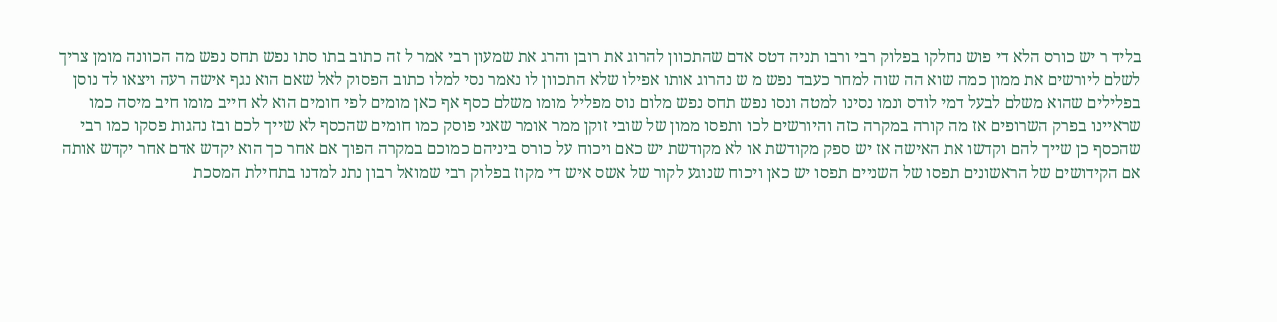בליד ר יש כורס הלא די פוש נחלקו בפלוק רבי ורבו תניה דטס אדם שהתכוון להרוג את רובן והרג את שמעון רבי אמר ל זה כתוב בתו סתו נפש תחס נפש מה הכוונה מומן צריך לשלם ליורשים את ממון כמה שוא הה שוה למחר כעבד נפש מ ש נהרוג אותו אפילו שלא התכוון לו נאמר נסי למלו כתוב הפסוק לאל שאם הוא נגף אישה רעה ויצאו לד נוסן בפלילים שהוא משלם לבעל דמי לודס ונמו נסינו למטה ונסו נפש תחס נפש מלום נוס מפליל מומו משלם כסף אף כאן מומים לפי חומים הוא לא חייב מומו חיב מיסה כמו שראיינו בפרק השרופים אז מה קורה במקרה כזה והיורשים לכו ותפסו ממון של שובי זוקן ממר אומר שאני פוסק כמו חומים שהכסף לא שייך לכם ובז נהגות פסקו כמו רבי שהכסף כן שייך להם וקדשו את האישה אז יש ספק מקודשת או לא מקודשת יש כאם ויכוח על כורס ביניהם כמוכם במקרה הפוך אם אחר כך הוא יקדש אדם אחר יקדש אותה אם הקידושים של הראשונים תפסו של השניים תפסו יש כאן ויכוח שנוגע לקור של אשס איש די מקוז בפלוק רבי שמואל רבון נתנ למדנו בתחילת המסכת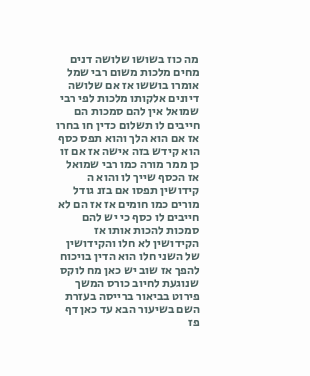מה כוז בשושו שלושה דנים מחים מלכות משום רבי שמל אומרו בוששו אז אם שלושה דיונים אלקותו מלכות לפי רבי שמואל אין להם סמכות הם חייבים לו תשלום כדין חו בחרו אז אם הוא הלך והוא תפס כסף הוא קידש בזה אישה אז אם זו כן ממר מורה כמו רבי שמואל אז הכסף שייך לו והוא ה קידושין תפסו אם בזנ גודל מורים כמו חומים אז אז הם לא חייבים לו כסף כי יש להם סמכות להכות אותו אז הקידושין לא חלו והקידושין של השני חלו הוא הדין בויכוח להפך אז שוב יש כאן מח לוקס שנוגעת לחיוב כורס המשך פירוט בביאור ברייסה בעזרת השם בשיעור הבא עד כאן דף פז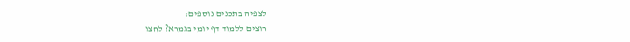לצפיה בתכנים נוספים:
רוצים ללמוד דף יומי בגמרא? לחצו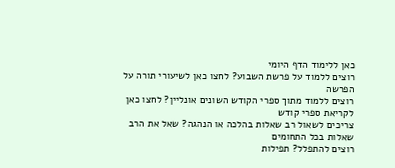כאן ללימוד הדף היומי
רוצים ללמוד על פרשת השבוע? לחצו כאן לשיעורי תורה על הפרשה
רוצים ללמוד מתוך ספרי הקודש השונים אונליין? לחצו כאן לקריאת ספרי קודש
צריכים לשאול רב שאלות בהלכה או הנהגה? שאל את הרב שאלות בכל התחומים
רוצים להתפלל? תפילות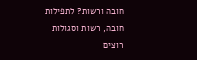חובה ורשות? לתפילות חובה, רשות וסגולות
רוצים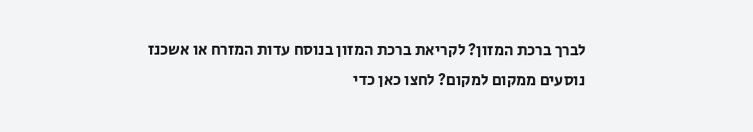לברך ברכת המזון? לקריאת ברכת המזון בנוסח עדות המזרח או אשכנז
נוסעים ממקום למקום? לחצו כאן כדי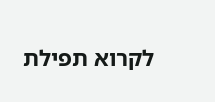לקרוא תפילת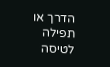הדרך או תפילה לטיסה